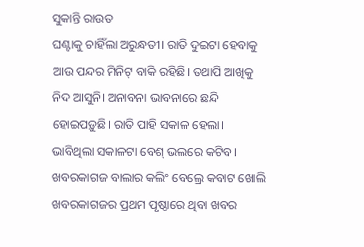ସୁକାନ୍ତି ରାଉତ
ଘଣ୍ଟାକୁ ଚାହିଁଲା ଅରୁନ୍ଧତୀ। ରାତି ଦୁଇଟା ହେବାକୁ ଆଉ ପନ୍ଦର ମିନିଟ୍ ବାକି ରହିଛି। ତଥାପି ଆଖିକୁ ନିଦ ଆସୁନି। ଅନାବନା ଭାବନାରେ ଛନ୍ଦି ହୋଇପଡ଼ୁଛି। ରାତି ପାହି ସକାଳ ହେଲା। ଭାବିଥିଲା ସକାଳଟା ବେଶ୍ ଭଲରେ କଟିବ। ଖବରକାଗଜ ବାଲାର କଲିଂ ବେଲ୍ରେ କବାଟ ଖୋଲି ଖବରକାଗଜର ପ୍ରଥମ ପୃଷ୍ଠାରେ ଥିବା ଖବର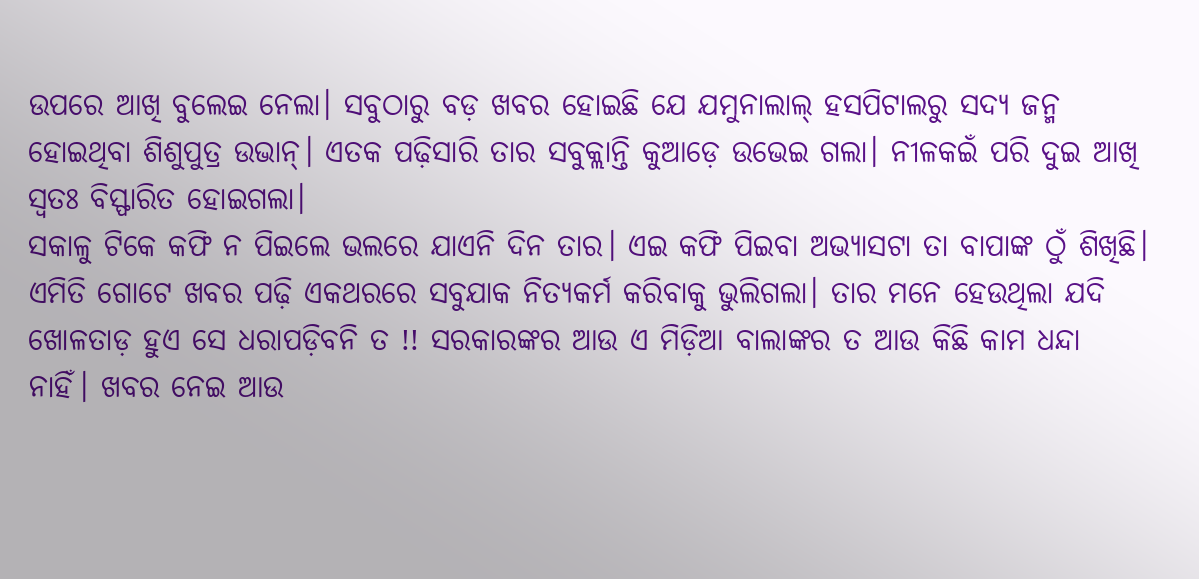ଉପରେ ଆଖି ବୁଲେଇ ନେଲା। ସବୁଠାରୁ ବଡ଼ ଖବର ହୋଇଛି ଯେ ଯମୁନାଲାଲ୍ ହସପିଟାଲରୁ ସଦ୍ୟ ଜନ୍ମ ହୋଇଥିବା ଶିଶୁପୁତ୍ର ଉଭାନ୍। ଏତକ ପଢ଼ିସାରି ତାର ସବୁକ୍ଲାନ୍ତି କୁଆଡ଼େ ଉଭେଇ ଗଲା। ନୀଳକଇଁ ପରି ଦୁଇ ଆଖି ସ୍ୱତଃ ବିସ୍ଫାରିତ ହୋଇଗଲା।
ସକାଳୁ ଟିକେ କଫି ନ ପିଇଲେ ଭଲରେ ଯାଏନି ଦିନ ତାର। ଏଇ କଫି ପିଇବା ଅଭ୍ୟାସଟା ତା ବାପାଙ୍କ ଠୁଁ ଶିଖିଛି। ଏମିତି ଗୋଟେ ଖବର ପଢ଼ି ଏକଥରରେ ସବୁଯାକ ନିତ୍ୟକର୍ମ କରିବାକୁ ଭୁଲିଗଲା। ତାର ମନେ ହେଉଥିଲା ଯଦି ଖୋଳତାଡ଼ ହୁଏ ସେ ଧରାପଡ଼ିବନି ତ !! ସରକାରଙ୍କର ଆଉ ଏ ମିଡ଼ିଆ ବାଲାଙ୍କର ତ ଆଉ କିଛି କାମ ଧନ୍ଦା ନାହିଁ। ଖବର ନେଇ ଆଉ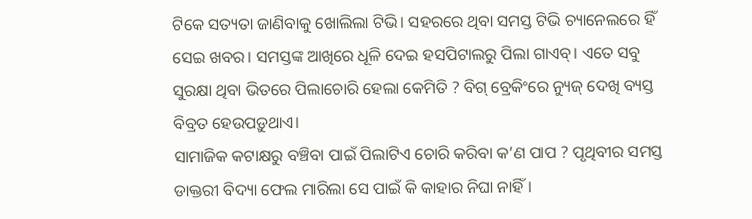ଟିକେ ସତ୍ୟତା ଜାଣିବାକୁ ଖୋଲିଲା ଟିଭି। ସହରରେ ଥିବା ସମସ୍ତ ଟିଭି ଚ୍ୟାନେଲରେ ହିଁ ସେଇ ଖବର। ସମସ୍ତଙ୍କ ଆଖିରେ ଧୂଳି ଦେଇ ହସପିଟାଲରୁ ପିଲା ଗାଏବ୍। ଏତେ ସବୁ ସୁରକ୍ଷା ଥିବା ଭିତରେ ପିଲାଚୋରି ହେଲା କେମିତି ? ବିଗ୍ ବ୍ରେକିଂରେ ନ୍ୟୁଜ୍ ଦେଖି ବ୍ୟସ୍ତ ବିବ୍ରତ ହେଉପଡ଼ୁଥାଏ।
ସାମାଜିକ କଟାକ୍ଷରୁ ବଞ୍ଚିବା ପାଇଁ ପିଲାଟିଏ ଚୋରି କରିବା କ’ଣ ପାପ ? ପୃଥିବୀର ସମସ୍ତ ଡାକ୍ତରୀ ବିଦ୍ୟା ଫେଲ ମାରିଲା ସେ ପାଇଁ କି କାହାର ନିଘା ନାହିଁ।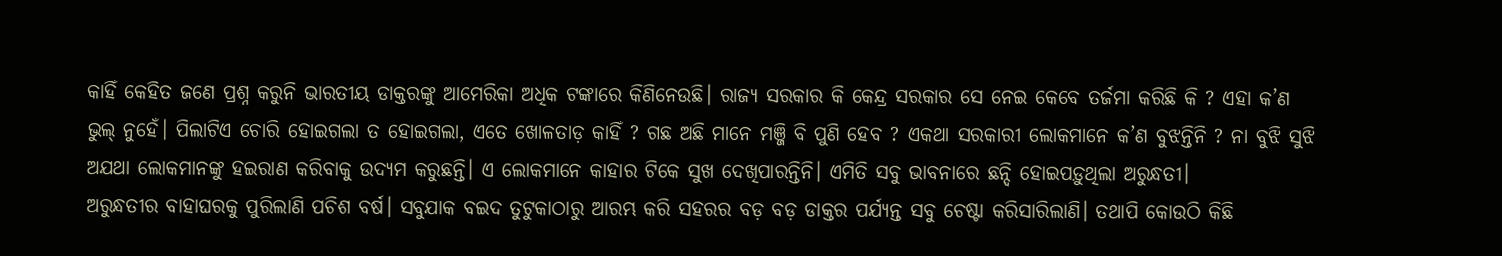କାହିଁ କେହିତ ଜଣେ ପ୍ରଶ୍ନ କରୁନି ଭାରତୀୟ ଡାକ୍ତରଙ୍କୁ ଆମେରିକା ଅଧିକ ଟଙ୍କାରେ କିଣିନେଉଛି। ରାଜ୍ୟ ସରକାର କି କେନ୍ଦ୍ର ସରକାର ସେ ନେଇ କେବେ ତର୍ଜମା କରିଛି କି ? ଏହା କ’ଣ ଭୁଲ୍ ନୁହେଁ। ପିଲାଟିଏ ଚୋରି ହୋଇଗଲା ତ ହୋଇଗଲା, ଏତେ ଖୋଳତାଡ଼ କାହିଁ ? ଗଛ ଅଛି ମାନେ ମଞ୍ଜି ବି ପୁଣି ହେବ ? ଏକଥା ସରକାରୀ ଲୋକମାନେ କ’ଣ ବୁଝନ୍ତିନି ? ନା ବୁଝି ସୁଝି ଅଯଥା ଲୋକମାନଙ୍କୁ ହଇରାଣ କରିବାକୁ ଉଦ୍ୟମ କରୁଛନ୍ତି। ଏ ଲୋକମାନେ କାହାର ଟିକେ ସୁଖ ଦେଖିପାରନ୍ତିନି। ଏମିତି ସବୁ ଭାବନାରେ ଛନ୍ଦି ହୋଇପଡ଼ୁଥିଲା ଅରୁନ୍ଧତୀ।
ଅରୁନ୍ଧତୀର ବାହାଘରକୁ ପୁରିଲାଣି ପଚିଶ ବର୍ଷ। ସବୁଯାକ ବଇଦ ତୁଟୁକାଠାରୁ ଆରମ୍ଭ କରି ସହରର ବଡ଼ ବଡ଼ ଡାକ୍ତର ପର୍ଯ୍ୟନ୍ତ ସବୁ ଚେଷ୍ଟା କରିସାରିଲାଣି। ତଥାପି କୋଉଠି କିଛି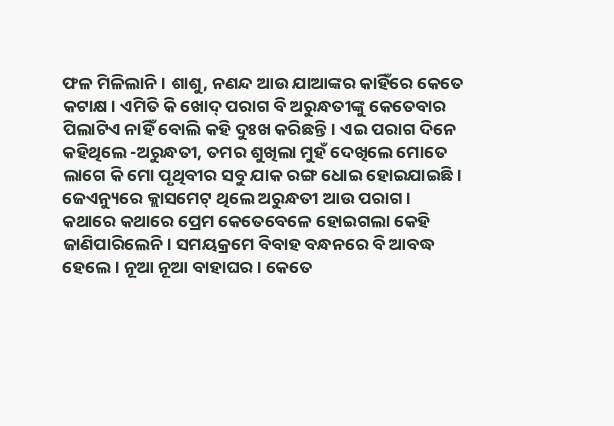ଫଳ ମିଳିଲାନି। ଶାଶୁ, ନଣନ୍ଦ ଆଉ ଯାଆଙ୍କର କାହିଁରେ କେତେ କଟାକ୍ଷ। ଏମିତି କି ଖୋଦ୍ ପରାଗ ବି ଅରୁନ୍ଧତୀଙ୍କୁ କେତେବାର ପିଲାଟିଏ ନାହିଁ ବୋଲି କହି ଦୁଃଖ କରିଛନ୍ତି। ଏଇ ପରାଗ ଦିନେ କହିଥିଲେ -ଅରୁନ୍ଧତୀ, ତମର ଶୁଖିଲା ମୁହଁ ଦେଖିଲେ ମୋତେ ଲାଗେ କି ମୋ ପୃଥିବୀର ସବୁ ଯାକ ରଙ୍ଗ ଧୋଇ ହୋଇଯାଇଛି।
ଜେଏନ୍ୟୁରେ କ୍ଲାସମେଟ୍ ଥିଲେ ଅରୁନ୍ଧତୀ ଆଉ ପରାଗ। କଥାରେ କଥାରେ ପ୍ରେମ କେତେବେଳେ ହୋଇଗଲା କେହି ଜାଣିପାରିଲେନି। ସମୟକ୍ରମେ ବିବାହ ବନ୍ଧନରେ ବି ଆବଦ୍ଧ ହେଲେ। ନୂଆ ନୂଆ ବାହାଘର। କେତେ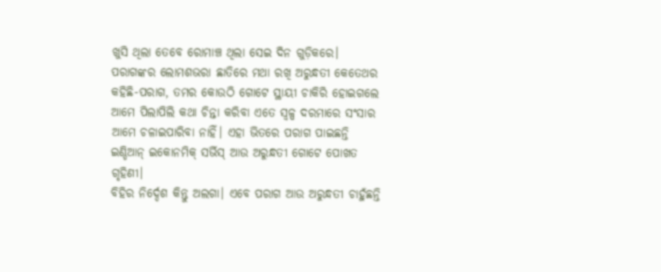ଖୁସି ଥିଲା ତେବେ ରୋମାଞ୍ଚ ଥିଲା ସେଇ ଦିନ ଗୁଡ଼ିକରେ। ପରାଗଙ୍କର ଲୋମଶଭରା ଛାତିରେ ମଥା ରଖି ଅରୁନ୍ଧତୀ କେତେଥର କହିଛି-ପରାଗ, ତମର କୋଉଠି ଗୋଟେ ସ୍ଥାୟୀ ଚାକିରି ହୋଇଗଲେ ଆମେ ପିଲାପିଲି କଥା ଚିନ୍ତା କରିବା ଏତେ ସ୍ୱଳ୍ପ ଦରମାରେ ସଂସାର ଆମେ ଚଳାଇପାରିବା ନାହିଁ। ଏହା ଭିତରେ ପରାଗ ପାଇଛନ୍ତି ଇଣ୍ଡିଆନ୍ ଇକୋନମିକ୍ ସର୍ଭିସ୍ ଆଉ ଅରୁନ୍ଧତୀ ଗୋଟେ ପୋଖତ ଗୃହିଣୀ।
ବିହିର ନିର୍ଦ୍ଦେଶ କିନ୍ତୁ ଅଲଗା। ଏବେ ପରାଗ ଆଉ ଅରୁନ୍ଧତୀ ଚାହୁଁଛନ୍ତି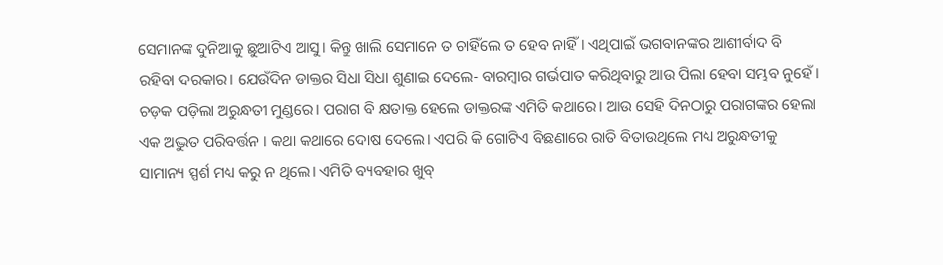ସେମାନଙ୍କ ଦୁନିଆକୁ ଛୁଆଟିଏ ଆସୁ। କିନ୍ତୁ ଖାଲି ସେମାନେ ତ ଚାହିଁଲେ ତ ହେବ ନାହିଁ। ଏଥିପାଇଁ ଭଗବାନଙ୍କର ଆଶୀର୍ବାଦ ବି ରହିବା ଦରକାର। ଯେଉଁଦିନ ଡାକ୍ତର ସିଧା ସିଧା ଶୁଣାଇ ଦେଲେ- ବାରମ୍ବାର ଗର୍ଭପାତ କରିଥିବାରୁ ଆଉ ପିଲା ହେବା ସମ୍ଭବ ନୁହେଁ। ଚଡ଼କ ପଡ଼ିଲା ଅରୁନ୍ଧତୀ ମୁଣ୍ଡରେ। ପରାଗ ବି କ୍ଷତାକ୍ତ ହେଲେ ଡାକ୍ତରଙ୍କ ଏମିତି କଥାରେ। ଆଉ ସେହି ଦିନଠାରୁ ପରାଗଙ୍କର ହେଲା ଏକ ଅଦ୍ଭୁତ ପରିବର୍ତ୍ତନ । କଥା କଥାରେ ଦୋଷ ଦେଲେ। ଏପରି କି ଗୋଟିଏ ବିଛଣାରେ ରାତି ବିତାଉଥିଲେ ମଧ୍ୟ ଅରୁନ୍ଧତୀକୁ ସାମାନ୍ୟ ସ୍ପର୍ଶ ମଧ୍ୟ କରୁ ନ ଥିଲେ। ଏମିତି ବ୍ୟବହାର ଖୁବ୍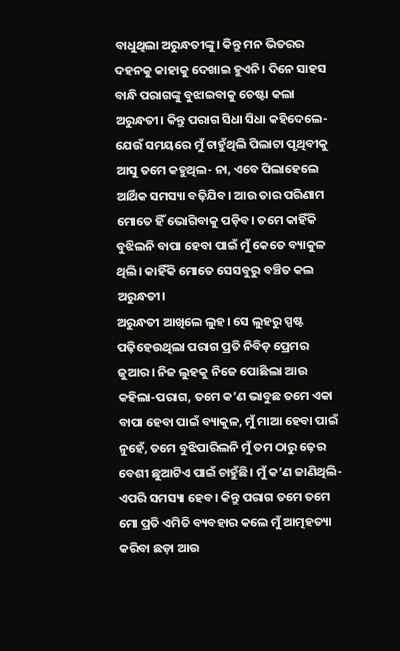ବାଧୁଥିଲା ଅରୁନ୍ଧତୀଙ୍କୁ। କିନ୍ତୁ ମନ ଭିତରର ଦହନକୁ କାହାକୁ ଦେଖାଇ ହୁଏନି। ଦିନେ ସାହସ ବାନ୍ଧି ପରାଗଙ୍କୁ ବୁଝାଇବାକୁ ଚେଷ୍ଟା କଲା ଅରୁନ୍ଧତୀ। କିନ୍ତୁ ପରାଗ ସିଧା ସିଧା କହିଦେଲେ-ଯେଉଁ ସମୟରେ ମୁଁ ଚାହୁଁଥିଲି ପିଲାଟା ପୃଥିବୀକୁ ଆସୁ ତମେ କହୁଥିଲ- ନା, ଏବେ ପିଲାହେଲେ ଆର୍ଥିକ ସମସ୍ୟା ବଢ଼ିଯିବ। ଆଉ ତାର ପରିଣାମ ମୋତେ ହିଁ ଭୋଗିବାକୁ ପଡ଼ିବ। ତମେ କାହିଁକି ବୁଝିଲନି ବାପା ହେବା ପାଇଁ ମୁଁ କେତେ ବ୍ୟାକୁଳ ଥିଲି। କାହିଁକି ମୋତେ ସେସବୁରୁ ବଞ୍ଚିତ କଲ ଅରୁନ୍ଧତୀ।
ଅରୁନ୍ଧତୀ ଆଖିଲେ ଲୁହ। ସେ ଲୁହରୁ ସ୍ପଷ୍ଟ ପଢ଼ିହେଉଥିଲା ପରାଗ ପ୍ରତି ନିବିଡ଼ ପ୍ରେମର ଜୁଆର। ନିଜ ଲୁହକୁ ନିଜେ ପୋଛିଲା ଆଉ କହିଲା-ପରାଗ, ତମେ କ’ଣ ଭାବୁଛ ତମେ ଏକା ବାପା ହେବା ପାଇଁ ବ୍ୟାକୁଳ, ମୁଁ ମାଆ ହେବା ପାଇଁ ନୁହେଁ, ତମେ ବୁଝିପାରିଲନି ମୁଁ ତମ ଠାରୁ ଢ଼େର ବେଶୀ ଛୁଆଟିଏ ପାଇଁ ଚାହୁଁଛି। ମୁଁ କ’ଣ ଜାଣିଥିଲି- ଏପରି ସମସ୍ୟା ହେବ। କିନ୍ତୁ ପରାଗ ତମେ ତମେ ମୋ ପ୍ରତି ଏମିତି ବ୍ୟବହାର କଲେ ମୁଁ ଆତ୍ମହତ୍ୟା କରିବା ଛଡ଼ା ଆଉ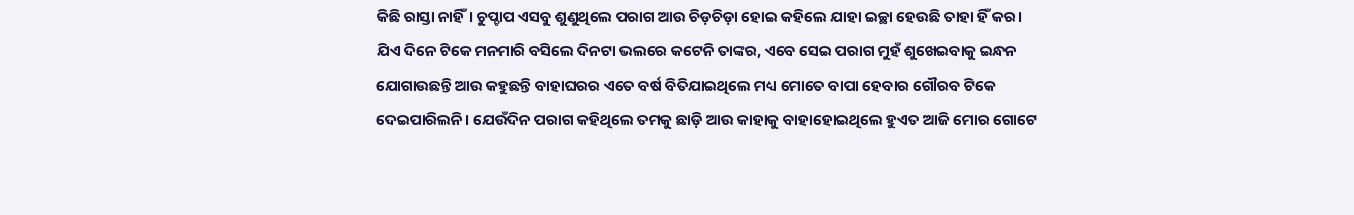କିଛି ରାସ୍ତା ନାହିଁ। ଚୁପ୍ଚାପ ଏସବୁ ଶୁଣୁଥିଲେ ପରାଗ ଆଉ ଚିଡ଼ଚିଡ଼ା ହୋଇ କହିଲେ ଯାହା ଇଚ୍ଛା ହେଉଛି ତାହା ହିଁ କର।
ଯିଏ ଦିନେ ଟିକେ ମନମାରି ବସିଲେ ଦିନଟା ଭଲରେ କଟେନି ତାଙ୍କର, ଏବେ ସେଇ ପରାଗ ମୁହଁ ଶୁଖେଇବାକୁ ଇନ୍ଧନ ଯୋଗାଉଛନ୍ତି ଆଉ କହୁଛନ୍ତି ବାହାଘରର ଏତେ ବର୍ଷ ବିତିଯାଇଥିଲେ ମଧ୍ୟ ମୋତେ ବାପା ହେବାର ଗୌରବ ଟିକେ ଦେଇପାରିଲନି। ଯେଉଁଦିନ ପରାଗ କହିଥିଲେ ତମକୁ ଛାଡ଼ି ଆଉ କାହାକୁ ବାହାହୋଇଥିଲେ ହୁଏତ ଆଜି ମୋର ଗୋଟେ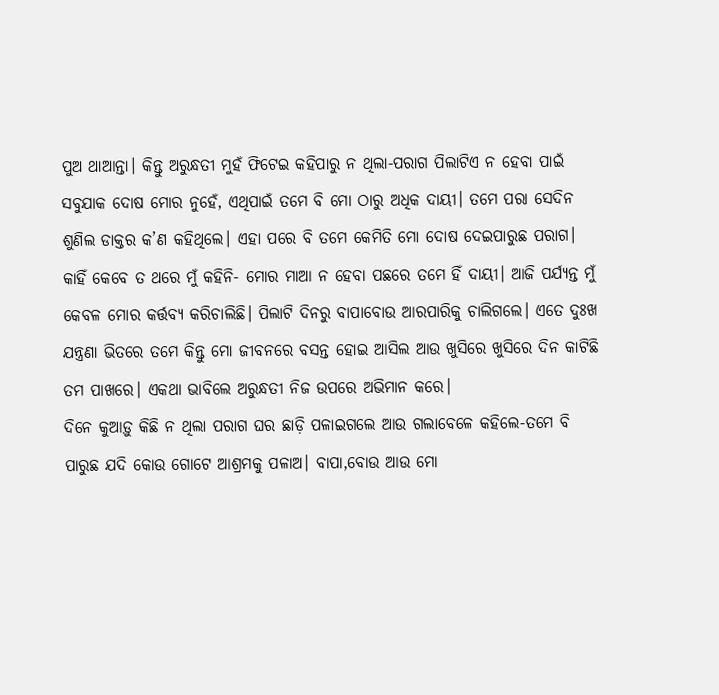ପୁଅ ଥାଆନ୍ତା। କିନ୍ତୁ ଅରୁନ୍ଧତୀ ମୁହଁ ଫିଟେଇ କହିପାରୁ ନ ଥିଲା-ପରାଗ ପିଲାଟିଏ ନ ହେବା ପାଇଁ ସବୁଯାକ ଦୋଷ ମୋର ନୁହେଁ, ଏଥିପାଇଁ ତମେ ବି ମୋ ଠାରୁ ଅଧିକ ଦାୟୀ। ତମେ ପରା ସେଦିନ ଶୁଣିଲ ଡାକ୍ତର କ’ଣ କହିଥିଲେ। ଏହା ପରେ ବି ତମେ କେମିତି ମୋ ଦୋଷ ଦେଇପାରୁଛ ପରାଗ। କାହିଁ କେବେ ତ ଥରେ ମୁଁ କହିନି- ମୋର ମାଆ ନ ହେବା ପଛରେ ତମେ ହିଁ ଦାୟୀ। ଆଜି ପର୍ଯ୍ୟନ୍ତ ମୁଁ କେବଳ ମୋର କର୍ତ୍ତବ୍ୟ କରିଚାଲିଛି। ପିଲାଟି ଦିନରୁ ବାପାବୋଉ ଆରପାରିକୁ ଚାଲିଗଲେ। ଏତେ ଦୁଃଖ ଯନ୍ତ୍ରଣା ଭିତରେ ତମେ କିନ୍ତୁ ମୋ ଜୀବନରେ ବସନ୍ତ ହୋଇ ଆସିଲ ଆଉ ଖୁସିରେ ଖୁସିରେ ଦିନ କାଟିଛି ତମ ପାଖରେ। ଏକଥା ଭାବିଲେ ଅରୁନ୍ଧତୀ ନିଜ ଉପରେ ଅଭିମାନ କରେ।
ଦିନେ କୁଆଡ଼ୁ କିଛି ନ ଥିଲା ପରାଗ ଘର ଛାଡ଼ି ପଳାଇଗଲେ ଆଉ ଗଲାବେଳେ କହିଲେ-ତମେ ବି ପାରୁଛ ଯଦି କୋଉ ଗୋଟେ ଆଶ୍ରମକୁ ପଳାଅ। ବାପା,ବୋଉ ଆଉ ମୋ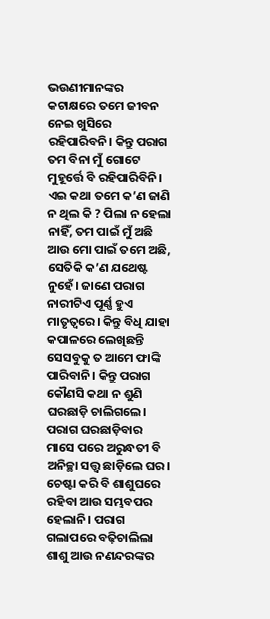ଭଉଣୀମାନଙ୍କର କଟାକ୍ଷରେ ତମେ ଜୀବନ ନେଇ ଖୁସିରେ ରହିପାରିବନି। କିନ୍ତୁ ପରାଗ ତମ ବିନା ମୁଁ ଗୋଟେ ମୁହୂର୍ତ୍ତେ ବି ରହିପାରିବିନି। ଏଇ କଥା ତମେ କ’ଣ ଜାଣି ନ ଥିଲ କି ? ପିଲା ନ ହେଲା ନାହିଁ, ତମ ପାଇଁ ମୁଁ ଅଛି ଆଉ ମୋ ପାଇଁ ତମେ ଅଛି, ସେତିକି କ’ଣ ଯଥେଷ୍ଟ ନୁହେଁ। ଜାଣେ ପରାଗ ନାରୀଟିଏ ପୂର୍ଣ୍ଣ ହୁଏ ମାତୃତ୍ୱରେ। କିନ୍ତୁ ବିଧି ଯାହା କପାଳରେ ଲେଖିଛନ୍ତି ସେସବୁକୁ ତ ଆମେ ଫାଙ୍କି ପାରିବାନି। କିନ୍ତୁ ପରାଗ କୌଣସି କଥା ନ ଶୁଣି ଘରଛାଡ଼ି ଚାଲିଗଲେ।
ପରାଗ ଘରଛାଡ଼ିବାର ମାସେ ପରେ ଅରୁନ୍ଧତୀ ବି ଅନିଚ୍ଛା ସତ୍ତ୍ୱ ଛାଡ଼ିଲେ ଘର। ଚେଷ୍ଟା କରି ବି ଶାଶୁଘରେ ରହିବା ଆଉ ସମ୍ଭବପର ହେଲାନି। ପରାଗ ଗଲାପରେ ବଢ଼ିଚାଲିଲା ଶାଶୁ ଆଉ ନଣନ୍ଦରଙ୍କର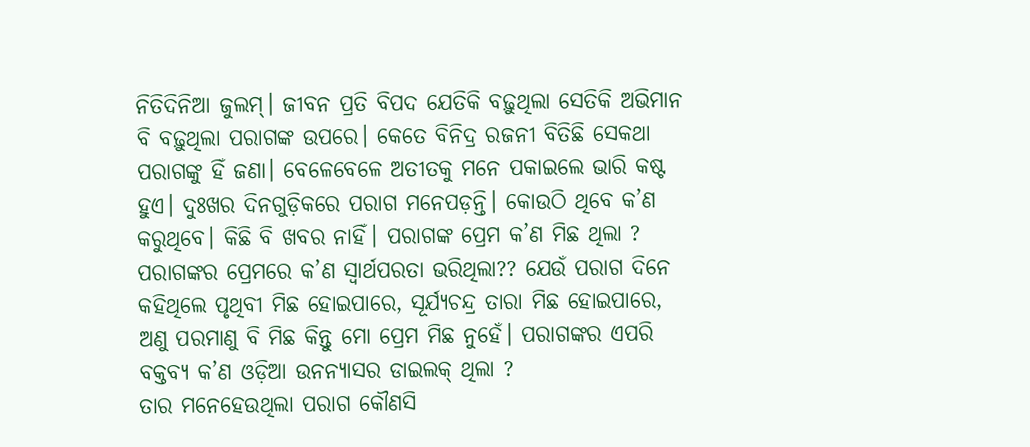ନିତିଦିନିଆ ଜୁଲମ୍। ଜୀବନ ପ୍ରତି ବିପଦ ଯେତିକି ବଢ଼ୁଥିଲା ସେତିକି ଅଭିମାନ ବି ବଢ଼ୁଥିଲା ପରାଗଙ୍କ ଉପରେ। କେତେ ବିନିଦ୍ର ରଜନୀ ବିତିଛି ସେକଥା ପରାଗଙ୍କୁ ହିଁ ଜଣା। ବେଳେବେଳେ ଅତୀତକୁ ମନେ ପକାଇଲେ ଭାରି କଷ୍ଟ ହୁଏ। ଦୁଃଖର ଦିନଗୁଡ଼ିକରେ ପରାଗ ମନେପଡ଼ନ୍ତି। କୋଉଠି ଥିବେ କ’ଣ କରୁଥିବେ। କିଛି ବି ଖବର ନାହିଁ। ପରାଗଙ୍କ ପ୍ରେମ କ’ଣ ମିଛ ଥିଲା ? ପରାଗଙ୍କର ପ୍ରେମରେ କ’ଣ ସ୍ୱାର୍ଥପରତା ଭରିଥିଲା?? ଯେଉଁ ପରାଗ ଦିନେ କହିଥିଲେ ପୃଥିବୀ ମିଛ ହୋଇପାରେ, ସୂର୍ଯ୍ୟଚନ୍ଦ୍ର ତାରା ମିଛ ହୋଇପାରେ, ଅଣୁ ପରମାଣୁ ବି ମିଛ କିନ୍ତୁ ମୋ ପ୍ରେମ ମିଛ ନୁହେଁ। ପରାଗଙ୍କର ଏପରି ବକ୍ତବ୍ୟ କ’ଣ ଓଡ଼ିଆ ଉନନ୍ୟାସର ଡାଇଲକ୍ ଥିଲା ?
ତାର ମନେହେଉଥିଲା ପରାଗ କୌଣସି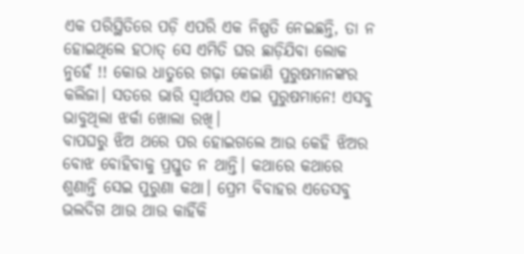ଏକ ପରିସ୍ଥିତିରେ ପଡ଼ି ଏପରି ଏକ ନିଷ୍ପତି ନେଇଛନ୍ତି, ତା ନ ହୋଇଥିଲେ ହଠାତ୍ ସେ ଏମିତି ଘର ଛାଡ଼ିଯିବା ଲୋକ ନୁହେଁ !! କୋଉ ଧାତୁରେ ଗଢ଼ା କେଜାଣି ପୁରୁଷମାନଙ୍କର କଲିଜା। ସତରେ ଭାରି ସ୍ୱାର୍ଥପର ଏଇ ପୁରୁଷମାନେ! ଏସବୁ ଭାବୁଥିଲା ଝର୍କା ଖୋଲା ରଖି।
ବାପଘରୁ ଝିଅ ଥରେ ପର ହୋଇଗଲେ ଆଉ କେହି ଝିଅର ବୋଝ ବୋହିବାକୁ ପ୍ରସ୍ତୁତ ନ ଥାନ୍ତି। କଥାରେ କଥାରେ ଶୁଣାନ୍ତି ସେଇ ପୁରୁଣା କଥା। ପ୍ରେମ ବିବାହର ଏତେସବୁ ଭଲଦିଗ ଥାଉ ଥାଉ କାହିଁକି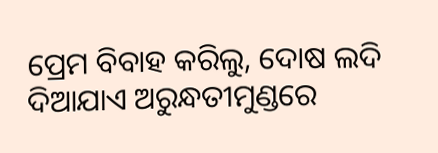ପ୍ରେମ ବିବାହ କରିଲୁ, ଦୋଷ ଲଦି ଦିଆଯାଏ ଅରୁନ୍ଧତୀମୁଣ୍ଡରେ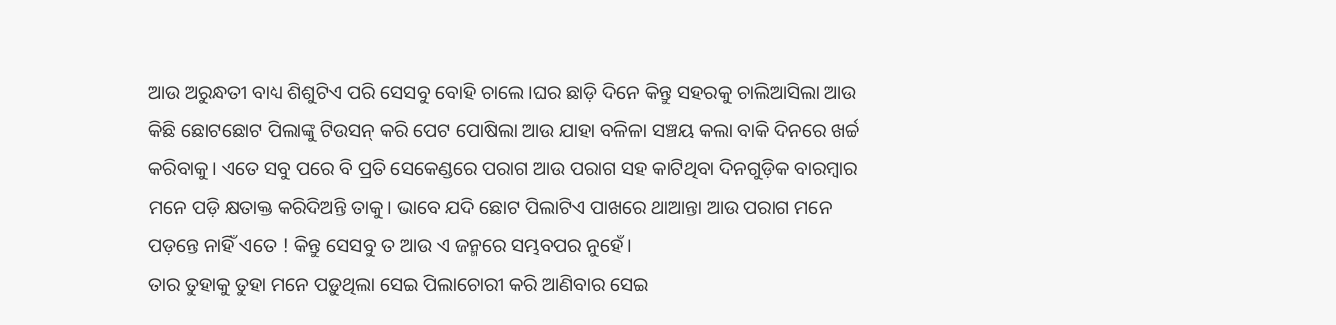ଆଉ ଅରୁନ୍ଧତୀ ବାଧ୍ୟ ଶିଶୁଟିଏ ପରି ସେସବୁ ବୋହି ଚାଲେ।ଘର ଛାଡ଼ି ଦିନେ କିନ୍ତୁ ସହରକୁ ଚାଲିଆସିଲା ଆଉ କିଛି ଛୋଟଛୋଟ ପିଲାଙ୍କୁ ଟିଉସନ୍ କରି ପେଟ ପୋଷିଲା ଆଉ ଯାହା ବଳିଳା ସଞ୍ଚୟ କଲା ବାକି ଦିନରେ ଖର୍ଚ୍ଚ କରିବାକୁ। ଏତେ ସବୁ ପରେ ବି ପ୍ରତି ସେକେଣ୍ଡରେ ପରାଗ ଆଉ ପରାଗ ସହ କାଟିଥିବା ଦିନଗୁଡ଼ିକ ବାରମ୍ବାର ମନେ ପଡ଼ି କ୍ଷତାକ୍ତ କରିଦିଅନ୍ତି ତାକୁ। ଭାବେ ଯଦି ଛୋଟ ପିଲାଟିଏ ପାଖରେ ଥାଆନ୍ତା ଆଉ ପରାଗ ମନେ ପଡ଼ନ୍ତେ ନାହିଁ ଏତେ ! କିନ୍ତୁ ସେସବୁ ତ ଆଉ ଏ ଜନ୍ମରେ ସମ୍ଭବପର ନୁହେଁ।
ତାର ତୁହାକୁ ତୁହା ମନେ ପଡ଼ୁଥିଲା ସେଇ ପିଲାଚୋରୀ କରି ଆଣିବାର ସେଇ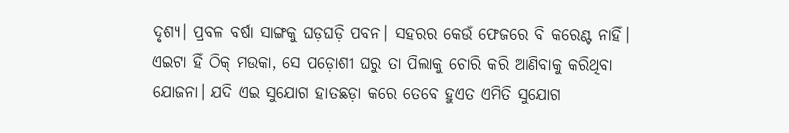ଦୃଶ୍ୟ। ପ୍ରବଳ ବର୍ଷା ସାଙ୍ଗକୁ ଘଡ଼ଘଡ଼ି ପବନ। ସହରର କେଉଁ ଫେଜରେ ବି କରେଣ୍ଟ ନାହିଁ। ଏଇଟା ହିଁ ଠିକ୍ ମଉକା, ସେ ପଡ଼ୋଶୀ ଘରୁ ତା ପିଲାକୁ ଚୋରି କରି ଆଣିବାକୁ କରିଥିବା ଯୋଜନା। ଯଦି ଏଇ ସୁଯୋଗ ହାତଛଡ଼ା କରେ ତେବେ ହୁଏତ ଏମିତି ସୁଯୋଗ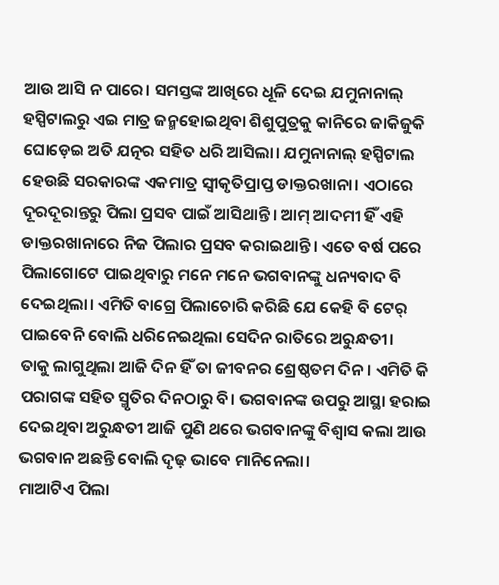ଆଉ ଆସି ନ ପାରେ। ସମସ୍ତଙ୍କ ଆଖିରେ ଧୂଳି ଦେଇ ଯମୁନାନାଲ୍ ହସ୍ପିଟାଲରୁ ଏଇ ମାତ୍ର ଜନ୍ମହୋଇଥିବା ଶିଶୁପୁତ୍ରକୁ କାନିରେ ଜାକିଜୁକି ଘୋଡ଼େଇ ଅତି ଯତ୍ନର ସହିତ ଧରି ଆସିଲା। ଯମୁନାନାଲ୍ ହସ୍ପିଟାଲ ହେଉଛି ସରକାରଙ୍କ ଏକମାତ୍ର ସ୍ୱୀକୃତିପ୍ରାପ୍ତ ଡାକ୍ତରଖାନା। ଏଠାରେ ଦୂରଦୂରାନ୍ତରୁ ପିଲା ପ୍ରସବ ପାଇଁ ଆସିଥାନ୍ତି। ଆମ୍ ଆଦମୀ ହିଁ ଏହି ଡାକ୍ତରଖାନାରେ ନିଜ ପିଲାର ପ୍ରସବ କରାଇଥାନ୍ତି। ଏତେ ବର୍ଷ ପରେ ପିଲାଗୋଟେ ପାଇଥିବାରୁ ମନେ ମନେ ଭଗବାନଙ୍କୁ ଧନ୍ୟବାଦ ବି ଦେଇଥିଲା। ଏମିତି ବାଗ୍ରେ ପିଲାଚୋରି କରିଛି ଯେ କେହି ବି ଟେର୍ ପାଇବେନି ବୋଲି ଧରିନେଇଥିଲା ସେଦିନ ରାତିରେ ଅରୁନ୍ଧତୀ।
ତାକୁ ଲାଗୁଥିଲା ଆଜି ଦିନ ହିଁ ତା ଜୀବନର ଶ୍ରେଷ୍ଠତମ ଦିନ। ଏମିତି କି ପରାଗଙ୍କ ସହିତ ସ୍ମୃତିର ଦିନଠାରୁ ବି। ଭଗବାନଙ୍କ ଉପରୁ ଆସ୍ଥା ହରାଇ ଦେଇଥିବା ଅରୁନ୍ଧତୀ ଆଜି ପୁଣି ଥରେ ଭଗବାନଙ୍କୁ ବିଶ୍ୱାସ କଲା ଆଉ ଭଗବାନ ଅଛନ୍ତି ବୋଲି ଦୃଢ଼ ଭାବେ ମାନିନେଲା।
ମାଆଟିଏ ପିଲା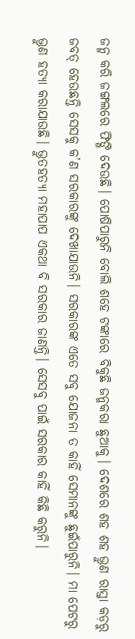ଜନ୍ମ କରି ଜଙ୍ଗଲରେ ଫିଙ୍ଗି ଦେଉଛି। ପୋଷିପାରୁନି ବୋଲି ଶହେ ଟଙ୍କାରେ ବିକୁଛି ଜନ୍ମକରା ଛୁଆକୁ। ଦେଶରେ ଶହ ଶହ ଭ୍ରୁଣ ରାସ୍ତା କଡ଼ରୁ ଜବତ୍ ହେଉଛନ୍ତି ସେସକୁ କ’ଣ ସରକାରଙ୍କୁ ଦେଖାଯାଉନି। ସରକାରଙ୍କ ଏତେ ସବୁ ଯୋଜନା ତ କାହିଁ ସେମାନଙ୍କୁ ଛୁଇଁପାରୁନି। ମା ପେଟରୁ ଭ୍ରୁଣ ହତ୍ୟା କରାଯାଉଛି। ଭ୍ରୁତହତ୍ୟା ମହାପାପ ଏକଥା ବି ସରକାର ଜାଣନ୍ତି। ସେସବୁ ପାଇଁ ସରକାର କାହିଁ କିଛି କରୁନି।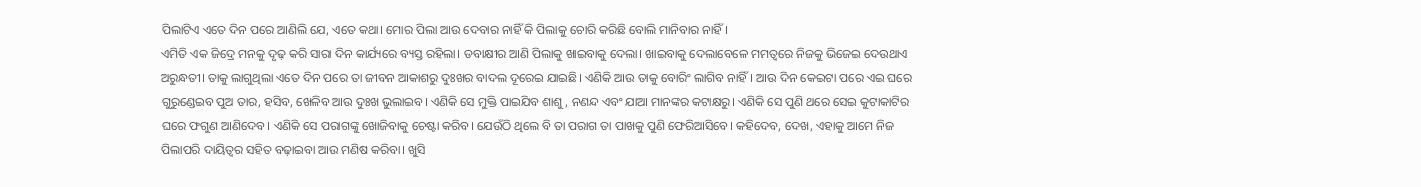ପିଲାଟିଏ ଏତେ ଦିନ ପରେ ଆଣିଲି ଯେ, ଏତେ କଥା। ମୋର ପିଲା ଆଉ ଦେବାର ନାହିଁ କି ପିଲାକୁ ଚୋରି କରିଛି ବୋଲି ମାନିବାର ନାହିଁ।
ଏମିତି ଏକ ଜିଦ୍ରେ ମନକୁ ଦୃଢ଼ କରି ସାରା ଦିନ କାର୍ଯ୍ୟରେ ବ୍ୟସ୍ତ ରହିଲା। ଡବାକ୍ଷୀର ଆଣି ପିଲାକୁ ଖାଇବାକୁ ଦେଲା। ଖାଇବାକୁ ଦେଲାବେଳେ ମମତ୍ୱରେ ନିଜକୁ ଭିଜେଇ ଦେଉଥାଏ ଅରୁନ୍ଧତୀ। ତାକୁ ଲାଗୁଥିଲା ଏତେ ଦିନ ପରେ ତା ଜୀବନ ଆକାଶରୁ ଦୁଃଖର ବାଦଲ ଦୂରେଇ ଯାଇଛି। ଏଣିକି ଆଉ ତାକୁ ବୋରିଂ ଲାଗିବ ନାହିଁ। ଆଉ ଦିନ କେଇଟା ପରେ ଏଇ ଘରେ ଗୁରୁଣ୍ଡେଇବ ପୁଅ ତାର, ହସିବ, ଖେଳିବ ଆଉ ଦୁଃଖ ଭୁଲାଇବ। ଏଣିକି ସେ ମୁକ୍ତି ପାଇଯିବ ଶାଶୁ, ନଣନ୍ଦ ଏବଂ ଯାଆ ମାନଙ୍କର କଟାକ୍ଷରୁ। ଏଣିକି ସେ ପୁଣି ଥରେ ସେଇ କୁଟାକାଟିର ଘରେ ଫଗୁଣ ଆଣିଦେବ। ଏଣିକି ସେ ପରାଗଙ୍କୁ ଖୋଜିବାକୁ ଚେଷ୍ଟା କରିବ। ଯେଉଁଠି ଥିଲେ ବି ତା ପରାଗ ତା ପାଖକୁ ପୁଣି ଫେରିଆସିବେ। କହିଦେବ, ଦେଖ, ଏହାକୁ ଆମେ ନିଜ ପିଲାପରି ଦାୟିତ୍ୱର ସହିତ ବଢ଼ାଇବା ଆଉ ମଣିଷ କରିବା। ଖୁସି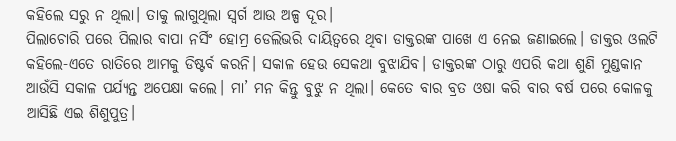କହିଲେ ସରୁ ନ ଥିଲା। ତାକୁ ଲାଗୁଥିଲା ସ୍ୱର୍ଗ ଆଉ ଅଳ୍ପ ଦୂର।
ପିଲାଚୋରି ପରେ ପିଲାର ବାପା ନର୍ସିଂ ହୋମ୍ର ଡେଲିଭରି ଦାୟିତ୍ୱରେ ଥିବା ଡାକ୍ତରଙ୍କ ପାଖେ ଏ ନେଇ ଜଣାଇଲେ। ଡାକ୍ତର ଓଲଟି କହିଲେ-ଏତେ ରାତିରେ ଆମକୁ ଡିଷ୍ଟର୍ବ କରନି। ସକାଳ ହେଉ ସେକଥା ବୁଝାଯିବ। ଡାକ୍ତରଙ୍କ ଠାରୁ ଏପରି କଥା ଶୁଣି ମୁଣ୍ଡକାନ ଆଉଁସି ସକାଳ ପର୍ଯ୍ୟନ୍ତ ଅପେକ୍ଷା କଲେ। ମା’ ମନ କିନ୍ତୁ ବୁଝୁ ନ ଥିଲା। କେତେ ବାର ବ୍ରତ ଓଷା କରି ବାର ବର୍ଷ ପରେ କୋଳକୁ ଆସିଛି ଏଇ ଶିଶୁପୁତ୍ର।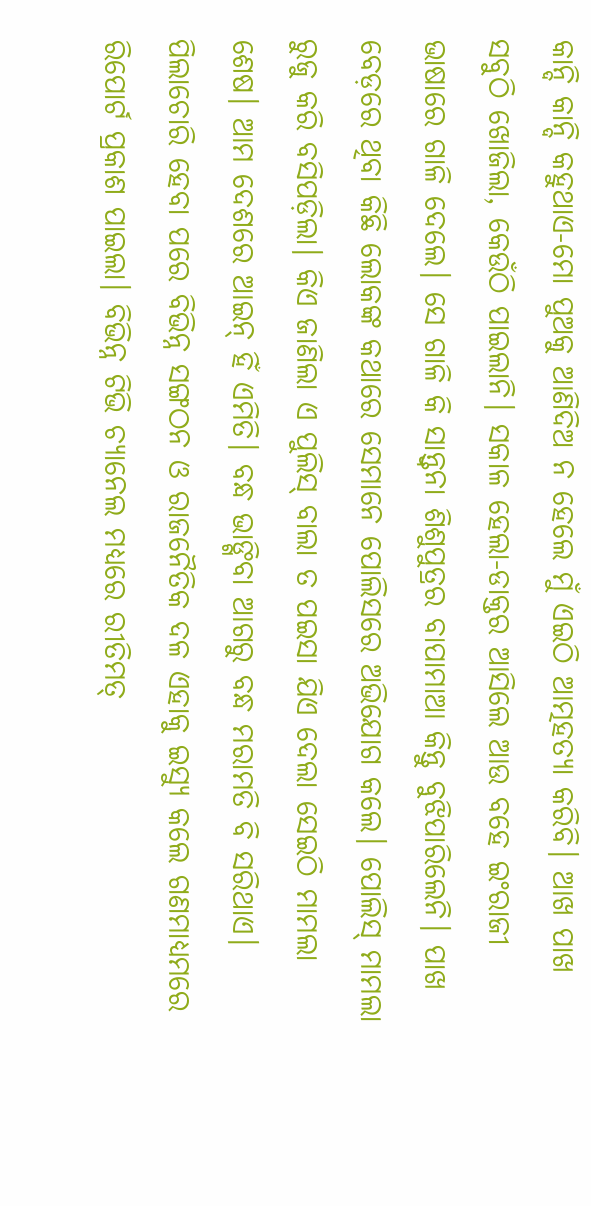କାନ୍ଦି କାନ୍ଦି କହୁଥାଏ-ମୋ ପୁଅକୁ ଆଣିଦିଅ ନ ହେଲେ ମୁଁ ଏଇଠି ଆତ୍ମହତ୍ୟା କରିବି। ଆଖ ପାଖ ସବୁଠି ଖୋଜିଲା, କେଉଁଠି ପାଇଲାନି। ସକାଳ ହେଲା-ଡାକ୍ତର ଆସିଲେ ଆଉ ବହେ ଇଂରାଜୀ ଭାଷାରେ ଗାଳି ଦେଲେ। ସେ ଗାଳି କି ସାନ୍ତ୍ୱନା ଶିଶୁପୁତ୍ରର ବାପାମାଆ କିନ୍ତୁ ବୁଝିପାରିଲେନି। ପାଖ ବେଡ଼ରେ ଥିବା କିଛି ଲୋକଙ୍କ କଥାରେ ସେମାନେ ପୋଲିସରେ ଅଭିଯୋଗ କଲେ। ପୋଲିସ୍ ମାମଲା ରୁଜୁ କରି ବସିପଡ଼ିଲା। କିଏ ଜାଣିଲା ଏ ପୁଲିସ୍ ବାଲା ତ ପଇସା ଯିଏ ଦେଲା ସେଇଠି ମାମଲା ଶେଷ। ଆମ ଦେଶରେ ଆଇନ୍ ହିଁ ଏମିତି। ବନ୍ଧ ଭାଙ୍ଗିବା ଆଗରୁ ବନ୍ଧ ମରାମତି ବି ସରିଥାଏ।
ପିଲାଚୋରି ହେବା ପରେ ବିଭିନ୍ନ ସଙ୍ଗଠନ ଓ ରାଜନୈତିକ ଦଳ ଏହାକୁ ଇସ୍ୟୁ କଲେ ଗଣମାଧ୍ୟମରେ ରିପୋର୍ଟ ପ୍ରକାଶ ପାଇଲା। ବିଭିନ୍ନ ଟିଭି ଚ୍ୟାନେଲ ମଧ୍ୟରେ ରୀତିମତ୍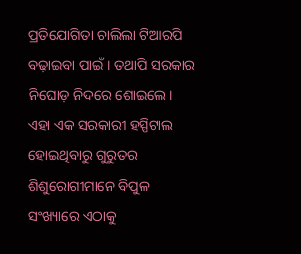ପ୍ରତିଯୋଗିତା ଚାଲିଲା ଟିଆରପି ବଢ଼ାଇବା ପାଇଁ। ତଥାପି ସରକାର ନିଘୋଡ଼ ନିଦରେ ଶୋଇଲେ। ଏହା ଏକ ସରକାରୀ ହସ୍ପିଟାଲ ହୋଇଥିବାରୁ ଗୁରୁତର ଶିଶୁରୋଗୀମାନେ ବିପୁଳ ସଂଖ୍ୟାରେ ଏଠାକୁ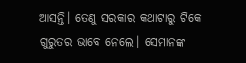ଆସନ୍ତି। ତେଣୁ ସରକାର କଥାଟାରୁ ଟିକେ ଗୁରୁତର ଭାବେ ନେଲେ। ସେମାନଙ୍କ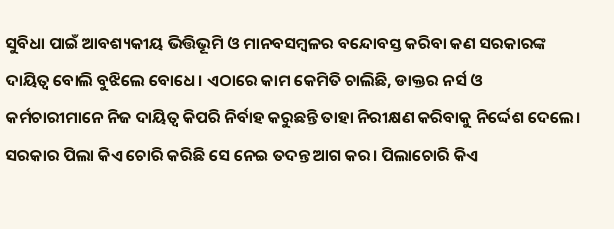ସୁବିଧା ପାଇଁ ଆବଶ୍ୟକୀୟ ଭିତ୍ତିଭୂମି ଓ ମାନବସମ୍ବଳର ବନ୍ଦୋବସ୍ତ କରିବା କଣ ସରକାରଙ୍କ ଦାୟିତ୍ୱ ବୋଲି ବୁଝିଲେ ବୋଧେ। ଏଠାରେ କାମ କେମିତି ଚାଲିଛି, ଡାକ୍ତର ନର୍ସ ଓ କର୍ମଚାରୀମାନେ ନିଜ ଦାୟିତ୍ୱ କିପରି ନିର୍ବାହ କରୁଛନ୍ତି ତାହା ନିରୀକ୍ଷଣ କରିବାକୁ ନିର୍ଦ୍ଦେଶ ଦେଲେ। ସରକାର ପିଲା କିଏ ଚୋରି କରିଛି ସେ ନେଇ ତଦନ୍ତ ଆଗ କର। ପିଲାଚୋରି କିଏ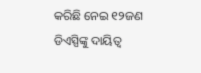କରିଛି ନେଇ ୧୨ଜଣ ଡିଏସ୍ପିଙ୍କୁ ଦାୟିତ୍ୱ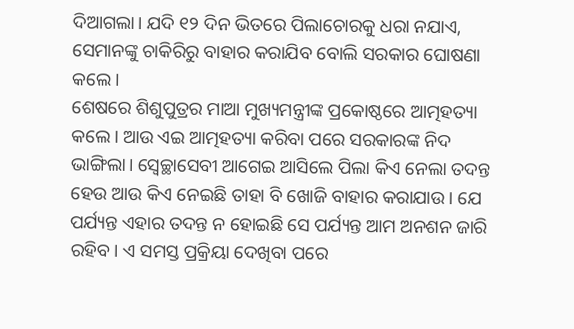ଦିଆଗଲା। ଯଦି ୧୨ ଦିନ ଭିତରେ ପିଲାଚୋରକୁ ଧରା ନଯାଏ, ସେମାନଙ୍କୁ ଚାକିରିରୁ ବାହାର କରାଯିବ ବୋଲି ସରକାର ଘୋଷଣା କଲେ।
ଶେଷରେ ଶିଶୁପୁତ୍ରର ମାଆ ମୁଖ୍ୟମନ୍ତ୍ରୀଙ୍କ ପ୍ରକୋଷ୍ଠରେ ଆତ୍ମହତ୍ୟା କଲେ। ଆଉ ଏଇ ଆତ୍ମହତ୍ୟା କରିବା ପରେ ସରକାରଙ୍କ ନିଦ ଭାଙ୍ଗିଲା। ସ୍ୱେଚ୍ଛାସେବୀ ଆଗେଇ ଆସିଲେ ପିଲା କିଏ ନେଲା ତଦନ୍ତ ହେଉ ଆଉ କିଏ ନେଇଛି ତାହା ବି ଖୋଜି ବାହାର କରାଯାଉ। ଯେ ପର୍ଯ୍ୟନ୍ତ ଏହାର ତଦନ୍ତ ନ ହୋଇଛି ସେ ପର୍ଯ୍ୟନ୍ତ ଆମ ଅନଶନ ଜାରି ରହିବ। ଏ ସମସ୍ତ ପ୍ରକ୍ରିୟା ଦେଖିବା ପରେ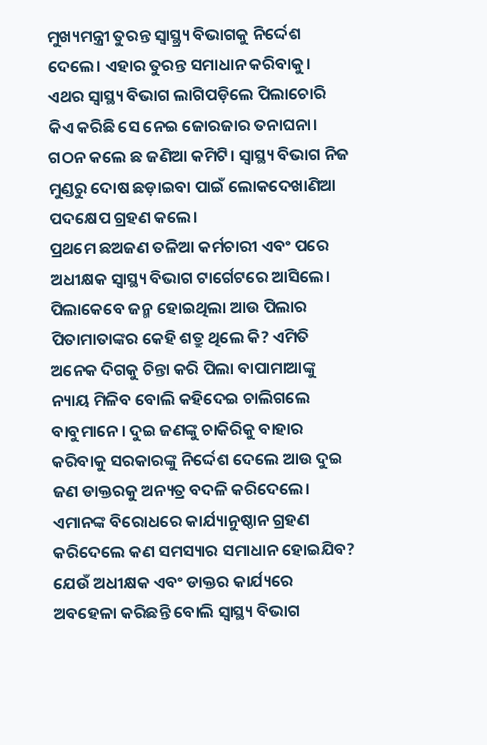ମୁଖ୍ୟମନ୍ତ୍ରୀ ତୁରନ୍ତ ସ୍ୱାସ୍ଥ୍ର୍ୟ ବିଭାଗକୁ ନିର୍ଦ୍ଦେଶ ଦେଲେ। ଏହାର ତୁରନ୍ତ ସମାଧାନ କରିବାକୁ। ଏଥର ସ୍ୱାସ୍ଥ୍ୟ ବିଭାଗ ଲାଗିପଡ଼ିଲେ ପିଲାଚୋରି କିଏ କରିଛି ସେ ନେଇ ଜୋରଜାର ତନାଘନା। ଗଠନ କଲେ ଛ ଜଣିଆ କମିଟି। ସ୍ୱାସ୍ଥ୍ୟ ବିଭାଗ ନିଜ ମୁଣ୍ଡରୁ ଦୋଷ ଛଡ଼ାଇବା ପାଇଁ ଲୋକଦେଖାଣିଆ ପଦକ୍ଷେପ ଗ୍ରହଣ କଲେ।
ପ୍ରଥମେ ଛଅଜଣ ତଳିଆ କର୍ମଚାରୀ ଏବଂ ପରେ ଅଧୀକ୍ଷକ ସ୍ୱାସ୍ଥ୍ୟ ବିଭାଗ ଟାର୍ଗେଟରେ ଆସିଲେ। ପିଲାକେବେ ଜନ୍ମ ହୋଇଥିଲା ଆଉ ପିଲାର ପିତାମାତାଙ୍କର କେହି ଶତ୍ରୁ ଥିଲେ କି? ଏମିତି ଅନେକ ଦିଗକୁ ଚିନ୍ତା କରି ପିଲା ବାପାମାଆଙ୍କୁ ନ୍ୟାୟ ମିଳିବ ବୋଲି କହିଦେଇ ଚାଲିଗଲେ ବାବୁମାନେ। ଦୁଇ ଜଣଙ୍କୁ ଚାକିରିକୁ ବାହାର କରିବାକୁ ସରକାରଙ୍କୁ ନିର୍ଦ୍ଦେଶ ଦେଲେ ଆଉ ଦୁଇ ଜଣ ଡାକ୍ତରକୁ ଅନ୍ୟତ୍ର ବଦଳି କରିଦେଲେ। ଏମାନଙ୍କ ବିରୋଧରେ କାର୍ଯ୍ୟାନୁଷ୍ଠାନ ଗ୍ରହଣ କରିଦେଲେ କଣ ସମସ୍ୟାର ସମାଧାନ ହୋଇଯିବ? ଯେଉଁ ଅଧୀକ୍ଷକ ଏବଂ ଡାକ୍ତର କାର୍ଯ୍ୟରେ ଅବହେଳା କରିଛନ୍ତି ବୋଲି ସ୍ୱାସ୍ଥ୍ୟ ବିଭାଗ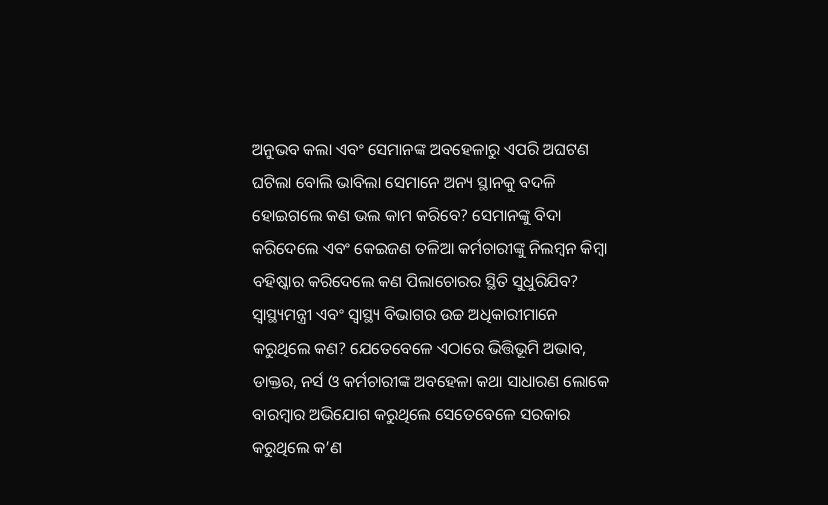ଅନୁଭବ କଲା ଏବଂ ସେମାନଙ୍କ ଅବହେଳାରୁ ଏପରି ଅଘଟଣ ଘଟିଲା ବୋଲି ଭାବିଲା ସେମାନେ ଅନ୍ୟ ସ୍ଥାନକୁ ବଦଳି ହୋଇଗଲେ କଣ ଭଲ କାମ କରିବେ? ସେମାନଙ୍କୁ ବିଦା କରିଦେଲେ ଏବଂ କେଇଜଣ ତଳିଆ କର୍ମଚାରୀଙ୍କୁ ନିଲମ୍ବନ କିମ୍ବା ବହିଷ୍କାର କରିଦେଲେ କଣ ପିଲାଚୋରର ସ୍ଥିତି ସୁଧୁରିଯିବ? ସ୍ୱାସ୍ଥ୍ୟମନ୍ତ୍ରୀ ଏବଂ ସ୍ୱାସ୍ଥ୍ୟ ବିଭାଗର ଉଚ୍ଚ ଅଧିକାରୀମାନେ କରୁଥିଲେ କଣ? ଯେତେବେଳେ ଏଠାରେ ଭିତ୍ତିଭୂମି ଅଭାବ, ଡାକ୍ତର, ନର୍ସ ଓ କର୍ମଚାରୀଙ୍କ ଅବହେଳା କଥା ସାଧାରଣ ଲୋକେ ବାରମ୍ବାର ଅଭିଯୋଗ କରୁଥିଲେ ସେତେବେଳେ ସରକାର କରୁଥିଲେ କ’ଣ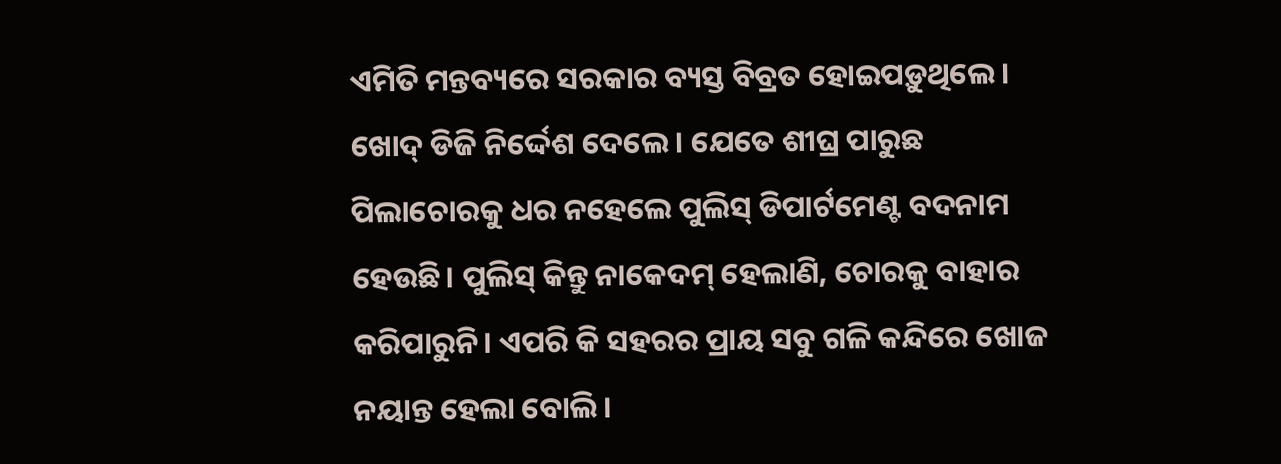ଏମିତି ମନ୍ତବ୍ୟରେ ସରକାର ବ୍ୟସ୍ତ ବିବ୍ରତ ହୋଇପଡ଼ୁଥିଲେ। ଖୋଦ୍ ଡିଜି ନିର୍ଦ୍ଦେଶ ଦେଲେ। ଯେତେ ଶୀଘ୍ର ପାରୁଛ ପିଲାଚୋରକୁ ଧର ନହେଲେ ପୁଲିସ୍ ଡିପାର୍ଟମେଣ୍ଟ ବଦନାମ ହେଉଛି। ପୁଲିସ୍ କିନ୍ତୁ ନାକେଦମ୍ ହେଲାଣି, ଚୋରକୁ ବାହାର କରିପାରୁନି। ଏପରି କି ସହରର ପ୍ରାୟ ସବୁ ଗଳି କନ୍ଦିରେ ଖୋଜ ନୟାନ୍ତ ହେଲା ବୋଲି।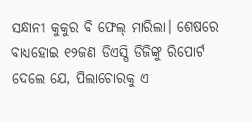ସନ୍ଧାନୀ କୁକୁର ବି ଫେଲ୍ ମାରିଲା। ଶେଷରେ ବାଧ୍ୟହୋଇ ୧୨ଜଣ ଡିଏସ୍ପି ଡିଜିଙ୍କୁ ରିପୋର୍ଟ ଦେଲେ ଯେ, ପିଲାଚୋରକୁ ଏ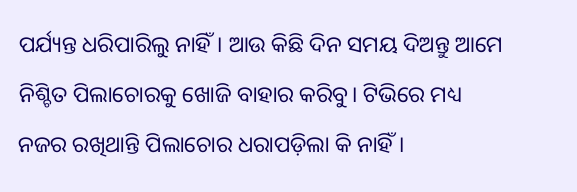ପର୍ଯ୍ୟନ୍ତ ଧରିପାରିଲୁ ନାହିଁ। ଆଉ କିଛି ଦିନ ସମୟ ଦିଅନ୍ତୁ ଆମେ ନିଶ୍ଚିତ ପିଲାଚୋରକୁ ଖୋଜି ବାହାର କରିବୁ। ଟିଭିରେ ମଧ୍ୟ ନଜର ରଖିଥାନ୍ତି ପିଲାଚୋର ଧରାପଡ଼ିଲା କି ନାହିଁ।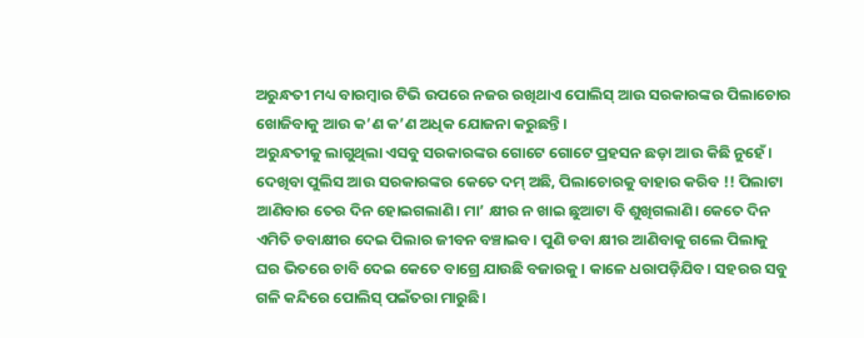ଅରୁନ୍ଧତୀ ମଧ୍ୟ ବାରମ୍ବାର ଟିଭି ଉପରେ ନଜର ରଖିଥାଏ ପୋଲିସ୍ ଆଉ ସରକାରଙ୍କର ପିଲାଚୋର ଖୋଜିବାକୁ ଆଉ କ’ଣ କ’ଣ ଅଧିକ ଯୋଜନା କରୁଛନ୍ତି।
ଅରୁନ୍ଧତୀକୁ ଲାଗୁଥିଲା ଏସବୁ ସରକାରଙ୍କର ଗୋଟେ ଗୋଟେ ପ୍ରହସନ ଛଡ଼ା ଆଉ କିଛି ନୁହେଁ। ଦେଖିବା ପୁଲିସ ଆଉ ସରକାରଙ୍କର କେତେ ଦମ୍ ଅଛି, ପିଲାଚୋରକୁ ବାହାର କରିବ !! ପିଲାଟା ଆଣିବାର ତେର ଦିନ ହୋଇଗଲାଣି। ମା’ କ୍ଷୀର ନ ଖାଇ ଛୁଆଟା ବି ଶୁଖିଗଲାଣି। କେତେ ଦିନ ଏମିତି ଡବାକ୍ଷୀର ଦେଇ ପିଲାର ଜୀବନ ବଞ୍ଚାଇବ। ପୁଣି ଡବା କ୍ଷୀର ଆଣିବାକୁ ଗଲେ ପିଲାକୁ ଘର ଭିତରେ ଚାବି ଦେଇ କେତେ ବାଗ୍ରେ ଯାଉଛି ବଜାରକୁ। କାଳେ ଧରାପଡ଼ିଯିବ। ସହରର ସବୁ ଗଳି କନ୍ଦିରେ ପୋଲିସ୍ ପଇଁତରା ମାରୁଛି।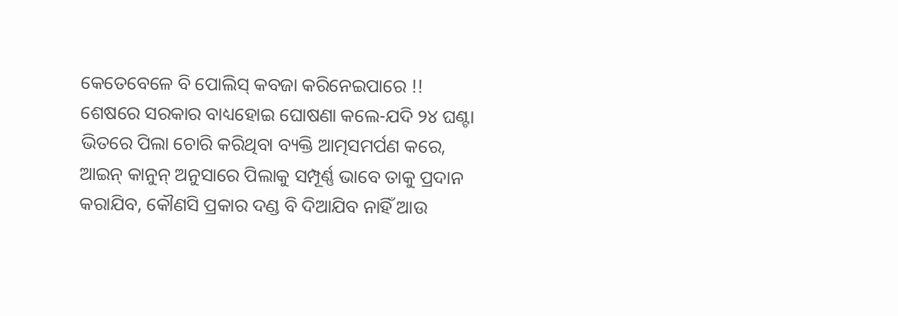କେତେବେଳେ ବି ପୋଲିସ୍ କବଜା କରିନେଇପାରେ !!
ଶେଷରେ ସରକାର ବାଧ୍ୟହୋଇ ଘୋଷଣା କଲେ-ଯଦି ୨୪ ଘଣ୍ଟା ଭିତରେ ପିଲା ଚୋରି କରିଥିବା ବ୍ୟକ୍ତି ଆତ୍ମସମର୍ପଣ କରେ, ଆଇନ୍ କାନୁନ୍ ଅନୁସାରେ ପିଲାକୁ ସମ୍ପୂର୍ଣ୍ଣ ଭାବେ ତାକୁ ପ୍ରଦାନ କରାଯିବ, କୌଣସି ପ୍ରକାର ଦଣ୍ଡ ବି ଦିଆଯିବ ନାହିଁ ଆଉ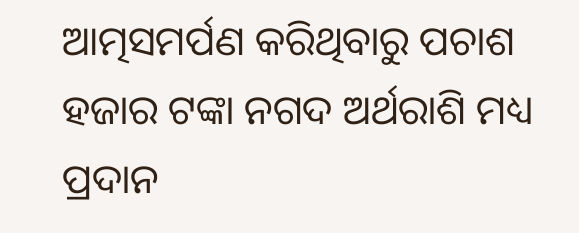ଆତ୍ମସମର୍ପଣ କରିଥିବାରୁ ପଚାଶ ହଜାର ଟଙ୍କା ନଗଦ ଅର୍ଥରାଶି ମଧ୍ୟ ପ୍ରଦାନ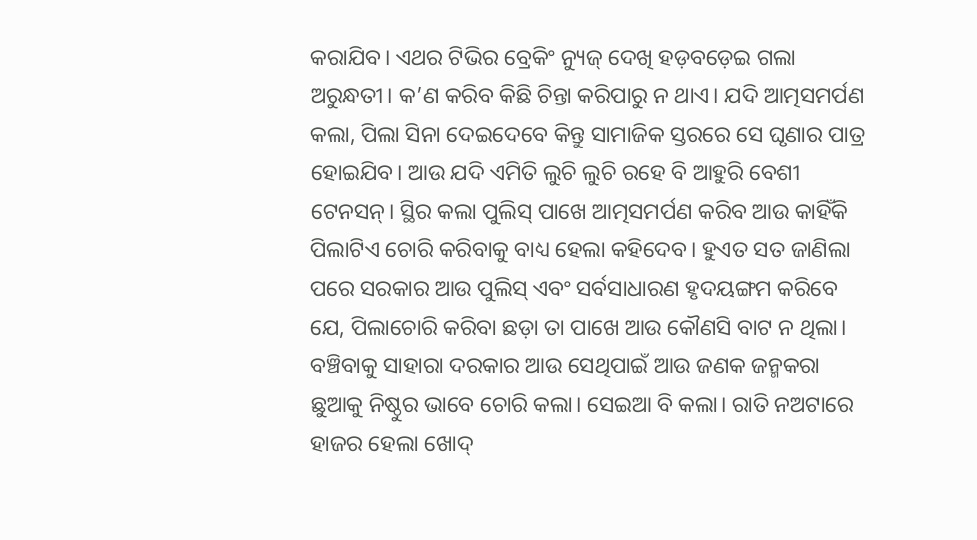କରାଯିବ। ଏଥର ଟିଭିର ବ୍ରେକିଂ ନ୍ୟୁଜ୍ ଦେଖି ହଡ଼ବଡ଼େଇ ଗଲା ଅରୁନ୍ଧତୀ। କ’ଣ କରିବ କିଛି ଚିନ୍ତା କରିପାରୁ ନ ଥାଏ। ଯଦି ଆତ୍ମସମର୍ପଣ କଲା, ପିଲା ସିନା ଦେଇଦେବେ କିନ୍ତୁ ସାମାଜିକ ସ୍ତରରେ ସେ ଘୃଣାର ପାତ୍ର ହୋଇଯିବ। ଆଉ ଯଦି ଏମିତି ଲୁଚି ଲୁଚି ରହେ ବି ଆହୁରି ବେଶୀ ଟେନସନ୍। ସ୍ଥିର କଲା ପୁଲିସ୍ ପାଖେ ଆତ୍ମସମର୍ପଣ କରିବ ଆଉ କାହିଁକି ପିଲାଟିଏ ଚୋରି କରିବାକୁ ବାଧ୍ୟ ହେଲା କହିଦେବ। ହୁଏତ ସତ ଜାଣିଲା ପରେ ସରକାର ଆଉ ପୁଲିସ୍ ଏବଂ ସର୍ବସାଧାରଣ ହୃଦୟଙ୍ଗମ କରିବେ ଯେ, ପିଲାଚୋରି କରିବା ଛଡ଼ା ତା ପାଖେ ଆଉ କୌଣସି ବାଟ ନ ଥିଲା। ବଞ୍ଚିବାକୁ ସାହାରା ଦରକାର ଆଉ ସେଥିପାଇଁ ଆଉ ଜଣକ ଜନ୍ମକରା ଛୁଆକୁ ନିଷ୍ଠୁର ଭାବେ ଚୋରି କଲା। ସେଇଆ ବି କଲା। ରାତି ନଅଟାରେ ହାଜର ହେଲା ଖୋଦ୍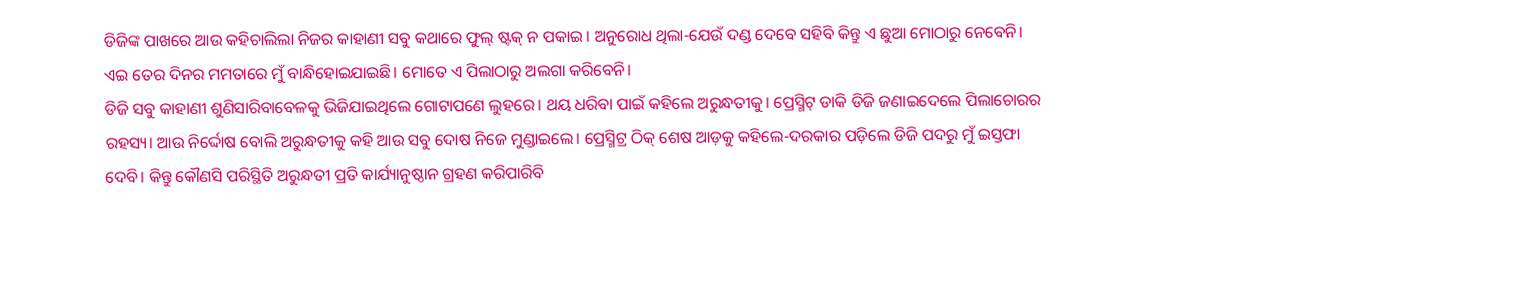ଡିଜିଙ୍କ ପାଖରେ ଆଉ କହିଚାଲିଲା ନିଜର କାହାଣୀ ସବୁ କଥାରେ ଫୁଲ୍ ଷ୍ଟକ୍ ନ ପକାଇ। ଅନୁରୋଧ ଥିଲା-ଯେଉଁ ଦଣ୍ଡ ଦେବେ ସହିବି କିନ୍ତୁ ଏ ଛୁଆ ମୋଠାରୁ ନେବେନି। ଏଇ ତେର ଦିନର ମମତାରେ ମୁଁ ବାନ୍ଧିହୋଇଯାଇଛି। ମୋତେ ଏ ପିଲାଠାରୁ ଅଲଗା କରିବେନି।
ଡିଜି ସବୁ କାହାଣୀ ଶୁଣିସାରିବାବେଳକୁ ଭିଜିଯାଇଥିଲେ ଗୋଟାପଣେ ଲୁହରେ। ଥୟ ଧରିବା ପାଇଁ କହିଲେ ଅରୁନ୍ଧତୀକୁ। ପ୍ରେସ୍ମିଟ୍ ଡାକି ଡିଜି ଜଣାଇଦେଲେ ପିଲାଚୋରର ରହସ୍ୟ। ଆଉ ନିର୍ଦ୍ଦୋଷ ବୋଲି ଅରୁନ୍ଧତୀକୁ କହି ଆଉ ସବୁ ଦୋଷ ନିଜେ ମୁଣ୍ଡାଇଲେ। ପ୍ରେସ୍ମିଟ୍ର ଠିକ୍ ଶେଷ ଆଡ଼କୁ କହିଲେ-ଦରକାର ପଡ଼ିଲେ ଡିଜି ପଦରୁ ମୁଁ ଇସ୍ତଫା ଦେବି। କିନ୍ତୁ କୌଣସି ପରିସ୍ଥିତି ଅରୁନ୍ଧତୀ ପ୍ରତି କାର୍ଯ୍ୟାନୁଷ୍ଠାନ ଗ୍ରହଣ କରିପାରିବି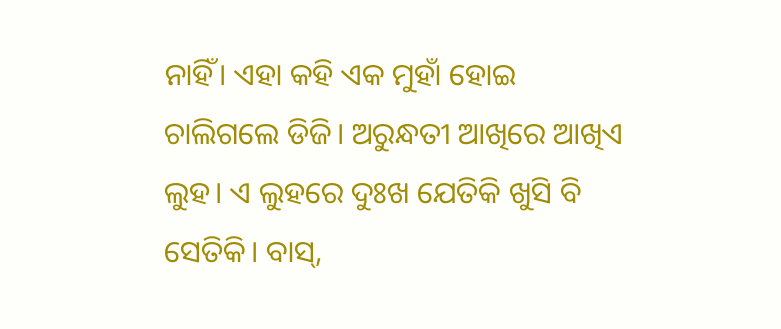ନାହିଁ। ଏହା କହି ଏକ ମୁହାଁ ହୋଇ ଚାଲିଗଲେ ଡିଜି। ଅରୁନ୍ଧତୀ ଆଖିରେ ଆଖିଏ ଲୁହ। ଏ ଲୁହରେ ଦୁଃଖ ଯେତିକି ଖୁସି ବି ସେତିକି। ବାସ୍,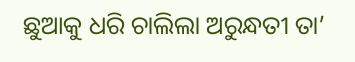ଛୁଆକୁ ଧରି ଚାଲିଲା ଅରୁନ୍ଧତୀ ତା’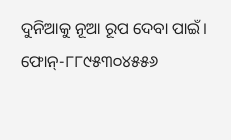ଦୁନିଆକୁ ନୂଆ ରୂପ ଦେବା ପାଇଁ।
ଫୋନ୍-୮୮୯୫୩୦୪୫୫୬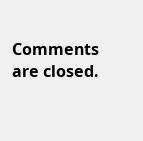Comments are closed.